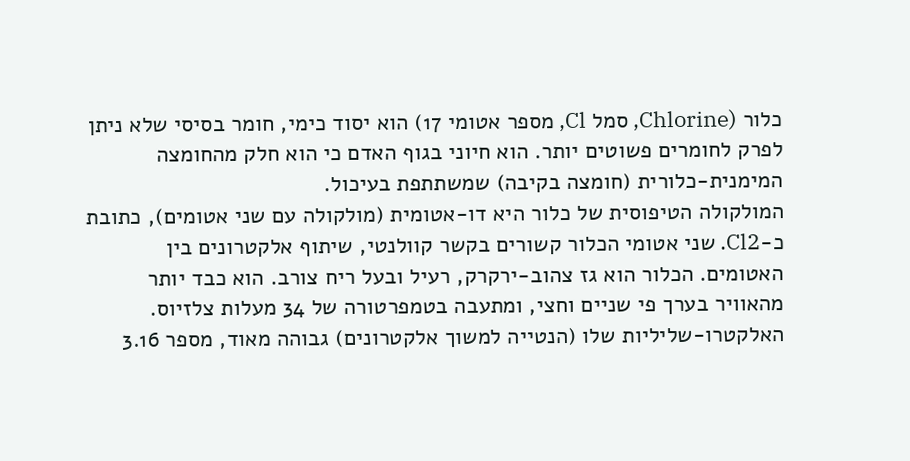כלור (Chlorine, סמל Cl, מספר אטומי 17) הוא יסוד כימי, חומר בסיסי שלא ניתן לפרק לחומרים פשוטים יותר. הוא חיוני בגוף האדם כי הוא חלק מהחומצה המימנית-כלורית (חומצה בקיבה) שמשתתפת בעיכול.
המולקולה הטיפוסית של כלור היא דו-אטומית (מולקולה עם שני אטומים), כתובת כ‑Cl2. שני אטומי הכלור קשורים בקשר קוולנטי, שיתוף אלקטרונים בין האטומים. הכלור הוא גז צהוב-ירקרק, רעיל ובעל ריח צורב. הוא כבד יותר מהאוויר בערך פי שניים וחצי, ומתעבה בטמפרטורה של 34 מעלות צלזיוס. האלקטרו-שליליות שלו (הנטייה למשוך אלקטרונים) גבוהה מאוד, מספר 3.16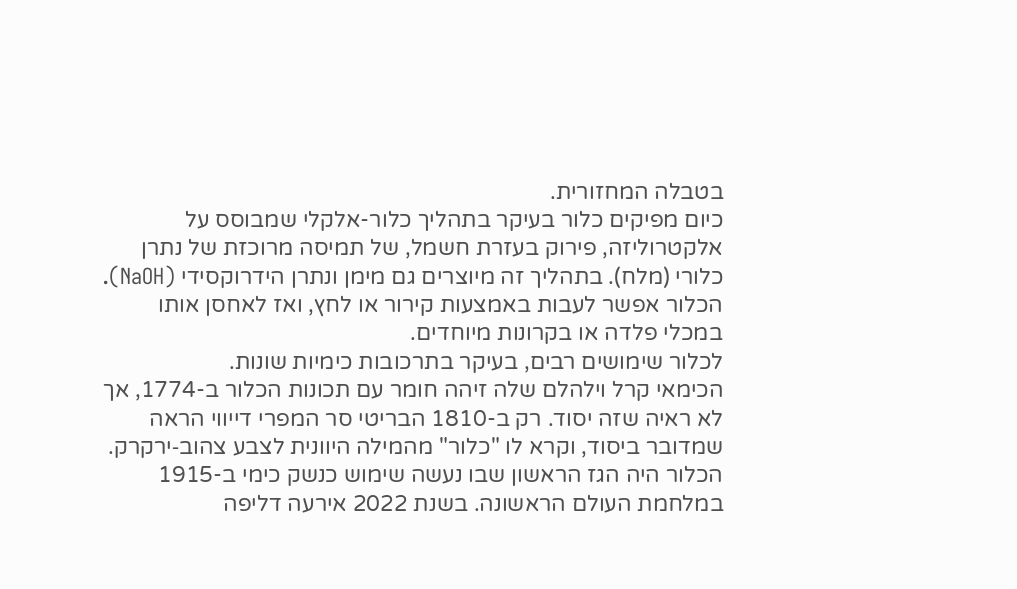בטבלה המחזורית.
כיום מפיקים כלור בעיקר בתהליך כלור-אלקלי שמבוסס על אלקטרוליזה, פירוק בעזרת חשמל, של תמיסה מרוכזת של נתרן כלורי (מלח). בתהליך זה מיוצרים גם מימן ונתרן הידרוקסידי (NaOH). הכלור אפשר לעבות באמצעות קירור או לחץ, ואז לאחסן אותו במכלי פלדה או בקרונות מיוחדים.
לכלור שימושים רבים, בעיקר בתרכובות כימיות שונות.
הכימאי קרל וילהלם שלה זיהה חומר עם תכונות הכלור ב-1774, אך לא ראיה שזה יסוד. רק ב-1810 הבריטי סר המפרי דייווי הראה שמדובר ביסוד, וקרא לו "כלור" מהמילה היוונית לצבע צהוב‑ירקרק. הכלור היה הגז הראשון שבו נעשה שימוש כנשק כימי ב-1915 במלחמת העולם הראשונה. בשנת 2022 אירעה דליפה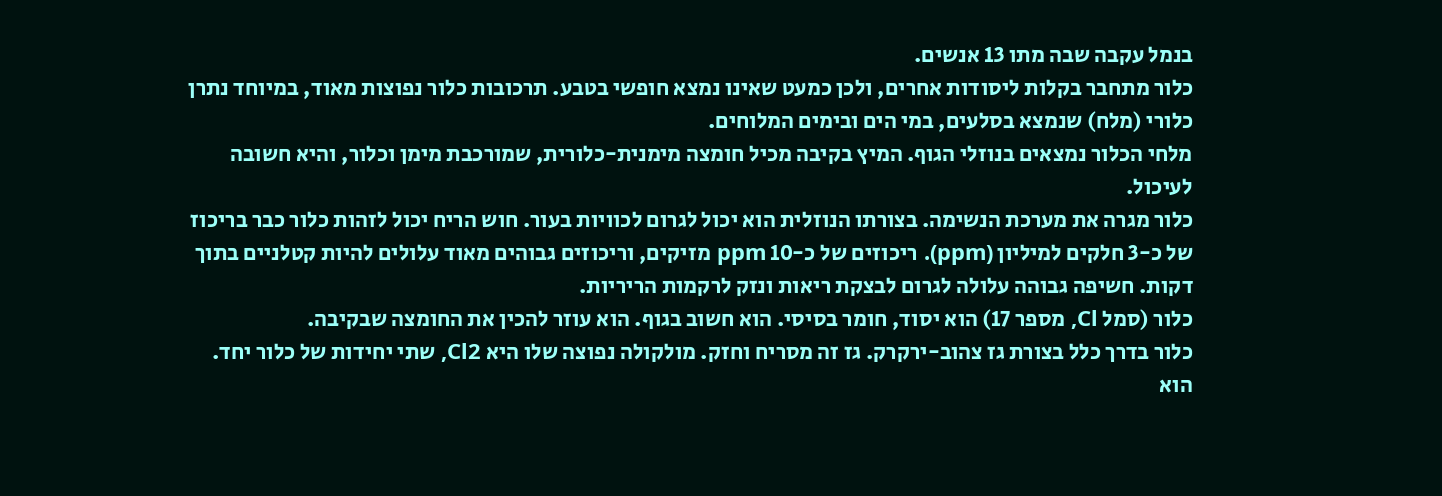בנמל עקבה שבה מתו 13 אנשים.
כלור מתחבר בקלות ליסודות אחרים, ולכן כמעט שאינו נמצא חופשי בטבע. תרכובות כלור נפוצות מאוד, במיוחד נתרן כלורי (מלח) שנמצא בסלעים, במי הים ובימים המלוחים.
מלחי הכלור נמצאים בנוזלי הגוף. המיץ בקיבה מכיל חומצה מימנית-כלורית, שמורכבת מימן וכלור, והיא חשובה לעיכול.
כלור מגרה את מערכת הנשימה. בצורתו הנוזלית הוא יכול לגרום לכוויות בעור. חוש הריח יכול לזהות כלור כבר בריכוז של כ-3 חלקים למיליון (ppm). ריכוזים של כ-10 ppm מזיקים, וריכוזים גבוהים מאוד עלולים להיות קטלניים בתוך דקות. חשיפה גבוהה עלולה לגרום לבצקת ריאות ונזק לרקמות הריריות.
כלור (סמל Cl, מספר 17) הוא יסוד, חומר בסיסי. הוא חשוב בגוף. הוא עוזר להכין את החומצה שבקיבה.
כלור בדרך כלל בצורת גז צהוב-ירקרק. גז זה מסריח וחזק. מולקולה נפוצה שלו היא Cl2, שתי יחידות של כלור יחד. הוא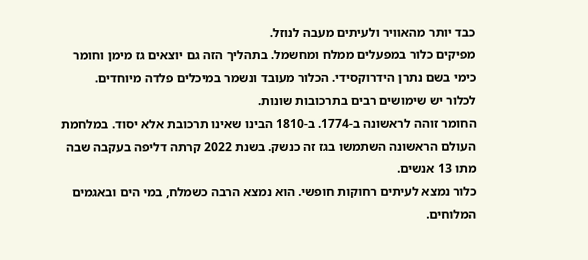כבד יותר מהאוויר ולעיתים מעבה לנוזל.
מפיקים כלור במפעלים ממלח ומחשמל. בתהליך הזה גם יוצאים גז מימן וחומר כימי בשם נתרן הידרוקסידי. הכלור מעובד ונשמר במיכלים פלדה מיוחדים.
לכלור יש שימושים רבים בתרכובות שונות.
החומר זוהה לראשונה ב-1774. ב-1810 הבינו שאינו תרכובת אלא יסוד. במלחמת העולם הראשונה השתמשו בגז זה כנשק. בשנת 2022 קרתה דליפה בעקבה שבה מתו 13 אנשים.
כלור נמצא לעיתים רחוקות חופשי. הוא נמצא הרבה כשמלח, במי הים ובאגמים המלוחים.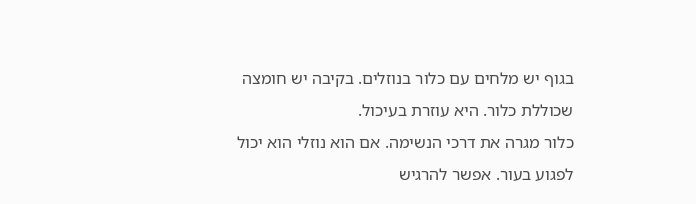בגוף יש מלחים עם כלור בנוזלים. בקיבה יש חומצה שכוללת כלור. היא עוזרת בעיכול.
כלור מגרה את דרכי הנשימה. אם הוא נוזלי הוא יכול לפגוע בעור. אפשר להרגיש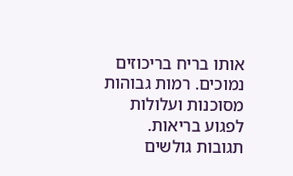אותו בריח בריכוזים נמוכים. רמות גבוהות מסוכנות ועלולות לפגוע בריאות.
תגובות גולשים